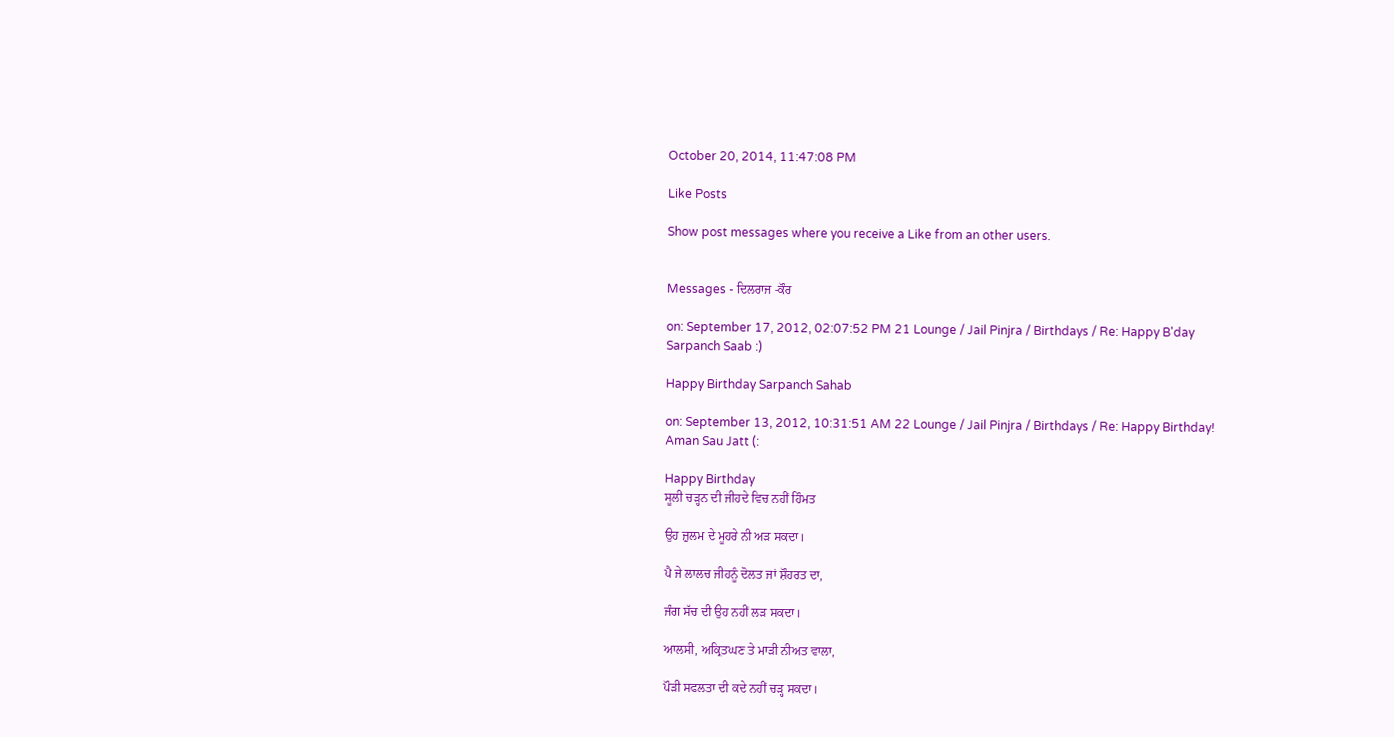October 20, 2014, 11:47:08 PM

Like Posts

Show post messages where you receive a Like from an other users.


Messages - ਦਿਲਰਾਜ -ਕੌਰ

on: September 17, 2012, 02:07:52 PM 21 Lounge / Jail Pinjra / Birthdays / Re: Happy B'day Sarpanch Saab :)

Happy Birthday Sarpanch Sahab

on: September 13, 2012, 10:31:51 AM 22 Lounge / Jail Pinjra / Birthdays / Re: Happy Birthday! Aman Sau Jatt (:

Happy Birthday
ਸੂਲੀ ਚੜ੍ਹਨ ਦੀ ਜੀਹਦੇ ਵਿਚ ਨਹੀਂ ਹਿੰਮਤ

ਉਹ ਜ਼ੁਲਮ ਦੇ ਮੂਹਰੇ ਨੀ ਅੜ ਸਕਦਾ।

ਪੈ ਜੇ ਲਾਲਚ ਜੀਹਨੂੰ ਦੋਲਤ ਜਾਂ ਸ਼ੌਹਰਤ ਦਾ,

ਜੰਗ ਸੱਚ ਦੀ ਉਹ ਨਹੀਂ ਲੜ ਸਕਦਾ।

ਆਲਸੀ, ਅਕ੍ਰਿਤਘਣ ਤੇ ਮਾੜੀ ਨੀਅਤ ਵਾਲਾ,

ਪੌੜੀ ਸਫਲਤਾ ਦੀ ਕਦੇ ਨਹੀਂ ਚੜ੍ਹ ਸਕਦਾ।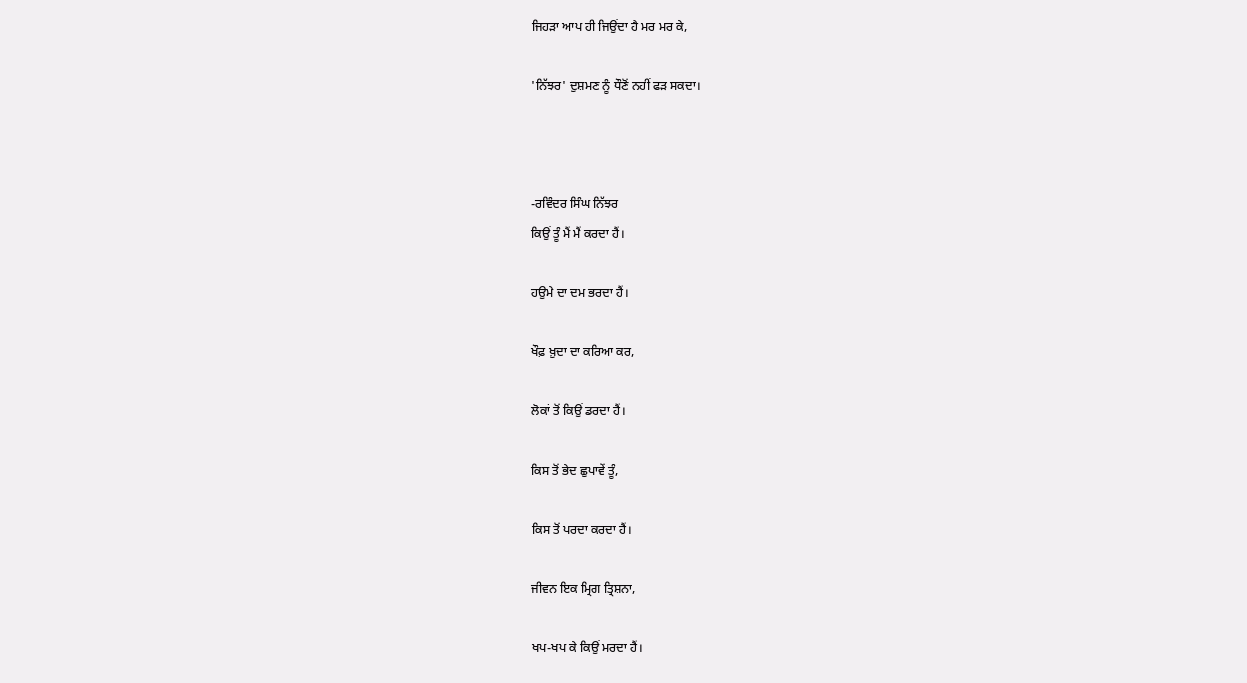ਜਿਹੜਾ ਆਪ ਹੀ ਜਿਉਂਦਾ ਹੈ ਮਰ ਮਰ ਕੇ,

'ਨਿੱਝਰ' ਦੁਸ਼ਮਣ ਨੂੰ ਧੌਣੋਂ ਨਹੀਂ ਫੜ ਸਕਦਾ।



-ਰਵਿੰਦਰ ਸਿੰਘ ਨਿੱਝਰ
ਕਿਉਂ ਤੂੰ ਮੈਂ ਮੈਂ ਕਰਦਾ ਹੈਂ।

ਹਉਮੇ ਦਾ ਦਮ ਭਰਦਾ ਹੈਂ।

ਖੌਫ਼ ਖ਼ੁਦਾ ਦਾ ਕਰਿਆ ਕਰ,

ਲੋਕਾਂ ਤੋਂ ਕਿਉਂ ਡਰਦਾ ਹੈਂ।

ਕਿਸ ਤੋਂ ਭੇਦ ਛੁਪਾਵੇਂ ਤੂੰ,

ਕਿਸ ਤੋਂ ਪਰਦਾ ਕਰਦਾ ਹੈਂ।

ਜੀਵਨ ਇਕ ਮ੍ਰਿਗ ਤ੍ਰਿਸ਼ਨਾ,

ਖਪ-ਖਪ ਕੇ ਕਿਉਂ ਮਰਦਾ ਹੈਂ।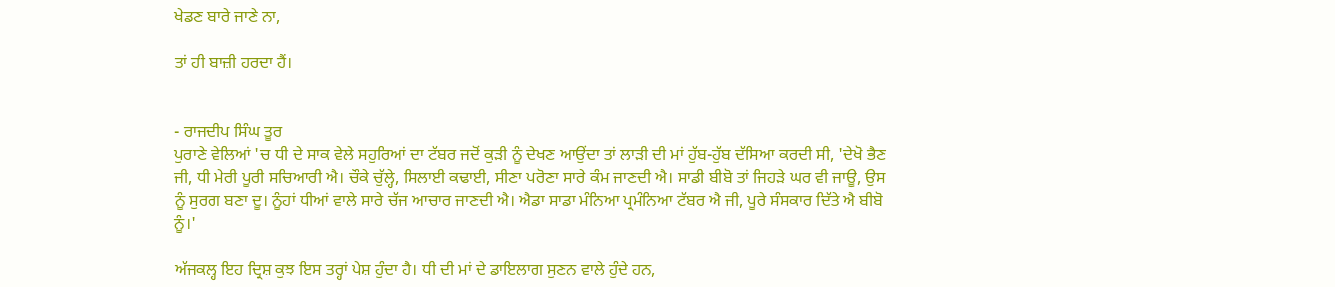ਖੇਡਣ ਬਾਰੇ ਜਾਣੇ ਨਾ,

ਤਾਂ ਹੀ ਬਾਜ਼ੀ ਹਰਦਾ ਹੈਂ।


- ਰਾਜਦੀਪ ਸਿੰਘ ਤੂਰ
ਪੁਰਾਣੇ ਵੇਲਿਆਂ 'ਚ ਧੀ ਦੇ ਸਾਕ ਵੇਲੇ ਸਹੁਰਿਆਂ ਦਾ ਟੱਬਰ ਜਦੋਂ ਕੁੜੀ ਨੂੰ ਦੇਖਣ ਆਉਂਦਾ ਤਾਂ ਲਾੜੀ ਦੀ ਮਾਂ ਹੁੱਬ-ਹੁੱਬ ਦੱਸਿਆ ਕਰਦੀ ਸੀ, 'ਦੇਖੋ ਭੈਣ ਜੀ, ਧੀ ਮੇਰੀ ਪੂਰੀ ਸਚਿਆਰੀ ਐ। ਚੌਕੇ ਚੁੱਲ੍ਹੇ, ਸਿਲਾਈ ਕਢਾਈ, ਸੀਣਾ ਪਰੋਣਾ ਸਾਰੇ ਕੰਮ ਜਾਣਦੀ ਐ। ਸਾਡੀ ਬੀਬੋ ਤਾਂ ਜਿਹੜੇ ਘਰ ਵੀ ਜਾਊ, ਉਸ ਨੂੰ ਸੁਰਗ ਬਣਾ ਦੂ। ਨੂੰਹਾਂ ਧੀਆਂ ਵਾਲੇ ਸਾਰੇ ਚੱਜ ਆਚਾਰ ਜਾਣਦੀ ਐ। ਐਡਾ ਸਾਡਾ ਮੰਨਿਆ ਪ੍ਰਮੰਨਿਆ ਟੱਬਰ ਐ ਜੀ, ਪੂਰੇ ਸੰਸਕਾਰ ਦਿੱਤੇ ਐ ਬੀਬੋ ਨੂੰ।'

ਅੱਜਕਲ੍ਹ ਇਹ ਦ੍ਰਿਸ਼ ਕੁਝ ਇਸ ਤਰ੍ਹਾਂ ਪੇਸ਼ ਹੁੰਦਾ ਹੈ। ਧੀ ਦੀ ਮਾਂ ਦੇ ਡਾਇਲਾਗ ਸੁਣਨ ਵਾਲੇ ਹੁੰਦੇ ਹਨ,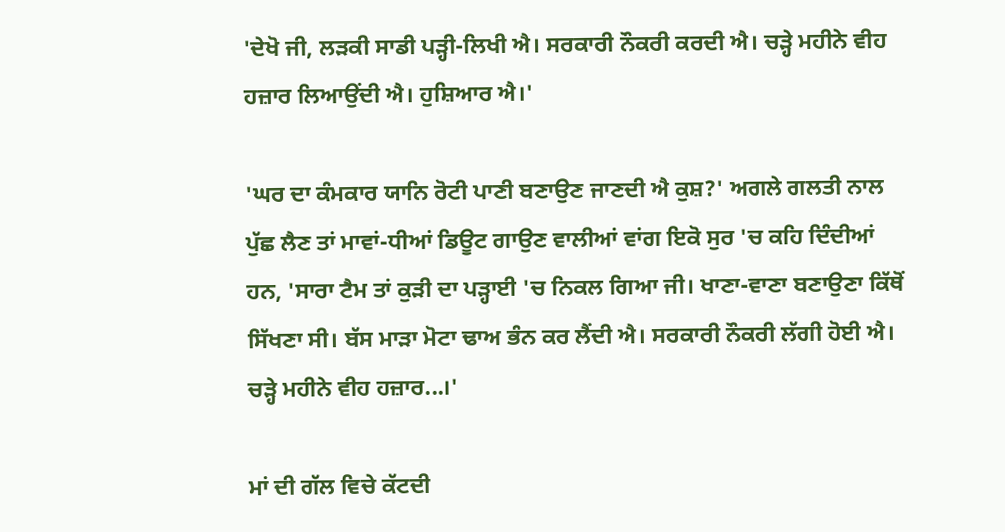'ਦੇਖੋ ਜੀ, ਲੜਕੀ ਸਾਡੀ ਪੜ੍ਹੀ-ਲਿਖੀ ਐ। ਸਰਕਾਰੀ ਨੌਕਰੀ ਕਰਦੀ ਐ। ਚੜ੍ਹੇ ਮਹੀਨੇ ਵੀਹ ਹਜ਼ਾਰ ਲਿਆਉਂਦੀ ਐ। ਹੁਸ਼ਿਆਰ ਐ।'

'ਘਰ ਦਾ ਕੰਮਕਾਰ ਯਾਨਿ ਰੋਟੀ ਪਾਣੀ ਬਣਾਉਣ ਜਾਣਦੀ ਐ ਕੁਸ਼?' ਅਗਲੇ ਗਲਤੀ ਨਾਲ ਪੁੱਛ ਲੈਣ ਤਾਂ ਮਾਵਾਂ-ਧੀਆਂ ਡਿਊਟ ਗਾਉਣ ਵਾਲੀਆਂ ਵਾਂਗ ਇਕੋ ਸੁਰ 'ਚ ਕਹਿ ਦਿੰਦੀਆਂ ਹਨ, 'ਸਾਰਾ ਟੈਮ ਤਾਂ ਕੁੜੀ ਦਾ ਪੜ੍ਹਾਈ 'ਚ ਨਿਕਲ ਗਿਆ ਜੀ। ਖਾਣਾ-ਵਾਣਾ ਬਣਾਉਣਾ ਕਿੱਥੋਂ ਸਿੱਖਣਾ ਸੀ। ਬੱਸ ਮਾੜਾ ਮੋਟਾ ਢਾਅ ਭੰਨ ਕਰ ਲੈਂਦੀ ਐ। ਸਰਕਾਰੀ ਨੌਕਰੀ ਲੱਗੀ ਹੋਈ ਐ। ਚੜ੍ਹੇ ਮਹੀਨੇ ਵੀਹ ਹਜ਼ਾਰ...।'

ਮਾਂ ਦੀ ਗੱਲ ਵਿਚੇ ਕੱਟਦੀ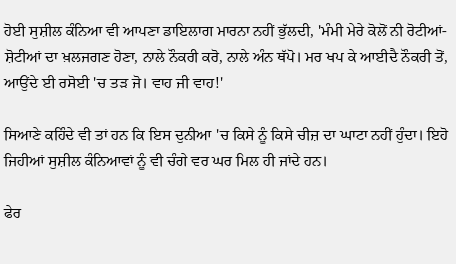ਹੋਈ ਸੁਸ਼ੀਲ ਕੰਨਿਆ ਵੀ ਆਪਣਾ ਡਾਇਲਾਗ ਮਾਰਨਾ ਨਹੀਂ ਭੁੱਲਦੀ, 'ਮੰਮੀ ਮੇਰੇ ਕੋਲੋਂ ਨੀ ਰੋਟੀਆਂ-ਸ਼ੋਟੀਆਂ ਦਾ ਖ਼ਲਜਗਣ ਹੋਣਾ, ਨਾਲੇ ਨੌਕਰੀ ਕਰੋ, ਨਾਲੇ ਅੰਨ ਥੱਪੋ। ਮਰ ਖਪ ਕੇ ਆਈਦੈ ਨੌਕਰੀ ਤੋਂ, ਆਉਂਦੇ ਈ ਰਸੋਈ 'ਚ ਤੜ ਜੋ। ਵਾਹ ਜੀ ਵਾਹ!'

ਸਿਆਣੇ ਕਹਿੰਦੇ ਵੀ ਤਾਂ ਹਨ ਕਿ ਇਸ ਦੁਨੀਆ 'ਚ ਕਿਸੇ ਨੂੰ ਕਿਸੇ ਚੀਜ਼ ਦਾ ਘਾਟਾ ਨਹੀਂ ਹੁੰਦਾ। ਇਹੋ ਜਿਹੀਆਂ ਸੁਸ਼ੀਲ ਕੰਨਿਆਵਾਂ ਨੂੰ ਵੀ ਚੰਗੇ ਵਰ ਘਰ ਮਿਲ ਹੀ ਜਾਂਦੇ ਹਨ।

ਫੇਰ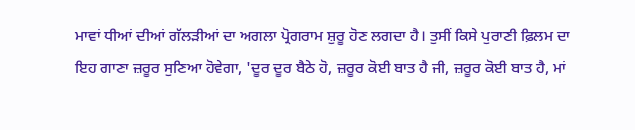ਮਾਵਾਂ ਧੀਆਂ ਦੀਆਂ ਗੱਲੜੀਆਂ ਦਾ ਅਗਲਾ ਪ੍ਰੋਗਰਾਮ ਸ਼ੁਰੂ ਹੋਣ ਲਗਦਾ ਹੈ। ਤੁਸੀਂ ਕਿਸੇ ਪੁਰਾਣੀ ਫ਼ਿਲਮ ਦਾ ਇਹ ਗਾਣਾ ਜ਼ਰੂਰ ਸੁਣਿਆ ਹੋਵੇਗਾ, 'ਦੂਰ ਦੂਰ ਬੈਠੇ ਹੋ, ਜ਼ਰੂਰ ਕੋਈ ਬਾਤ ਹੈ ਜੀ, ਜ਼ਰੂਰ ਕੋਈ ਬਾਤ ਹੈ, ਮਾਂ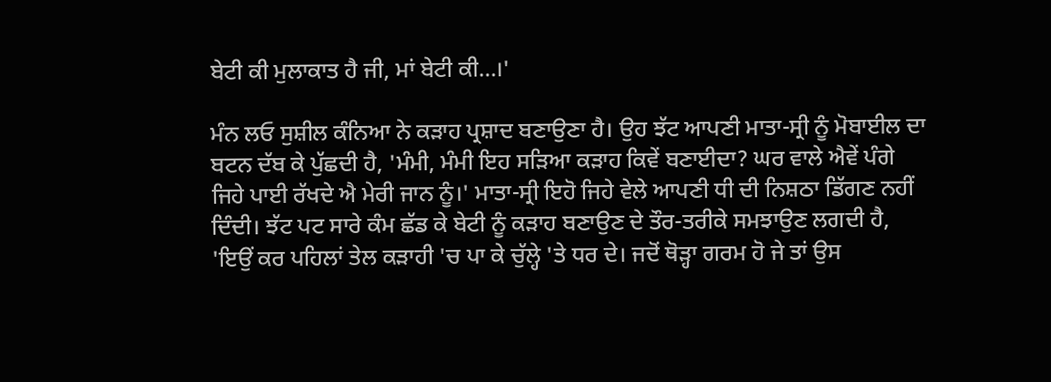ਬੇਟੀ ਕੀ ਮੁਲਾਕਾਤ ਹੈ ਜੀ, ਮਾਂ ਬੇਟੀ ਕੀ...।'

ਮੰਨ ਲਓ ਸੁਸ਼ੀਲ ਕੰਨਿਆ ਨੇ ਕੜਾਹ ਪ੍ਰਸ਼ਾਦ ਬਣਾਉਣਾ ਹੈ। ਉਹ ਝੱਟ ਆਪਣੀ ਮਾਤਾ-ਸ੍ਰੀ ਨੂੰ ਮੋਬਾਈਲ ਦਾ ਬਟਨ ਦੱਬ ਕੇ ਪੁੱਛਦੀ ਹੈ, 'ਮੰਮੀ, ਮੰਮੀ ਇਹ ਸੜਿਆ ਕੜਾਹ ਕਿਵੇਂ ਬਣਾਈਦਾ? ਘਰ ਵਾਲੇ ਐਵੇਂ ਪੰਗੇ ਜਿਹੇ ਪਾਈ ਰੱਖਦੇ ਐ ਮੇਰੀ ਜਾਨ ਨੂੰ।' ਮਾਤਾ-ਸ੍ਰੀ ਇਹੋ ਜਿਹੇ ਵੇਲੇ ਆਪਣੀ ਧੀ ਦੀ ਨਿਸ਼ਠਾ ਡਿੱਗਣ ਨਹੀਂ ਦਿੰਦੀ। ਝੱਟ ਪਟ ਸਾਰੇ ਕੰਮ ਛੱਡ ਕੇ ਬੇਟੀ ਨੂੰ ਕੜਾਹ ਬਣਾਉਣ ਦੇ ਤੌਰ-ਤਰੀਕੇ ਸਮਝਾਉਣ ਲਗਦੀ ਹੈ, 'ਇਉਂ ਕਰ ਪਹਿਲਾਂ ਤੇਲ ਕੜਾਹੀ 'ਚ ਪਾ ਕੇ ਚੁੱਲ੍ਹੇ 'ਤੇ ਧਰ ਦੇ। ਜਦੋਂ ਥੋੜ੍ਹਾ ਗਰਮ ਹੋ ਜੇ ਤਾਂ ਉਸ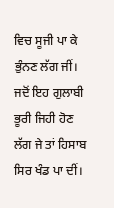ਵਿਚ ਸੂਜੀ ਪਾ ਕੇ ਭੁੰਨਣ ਲੱਗ ਜੀਂ। ਜਦੋਂ ਇਹ ਗੁਲਾਬੀ ਭੂਰੀ ਜਿਹੀ ਹੋਣ ਲੱਗ ਜੇ ਤਾਂ ਹਿਸਾਬ ਸਿਰ ਖੰਡ ਪਾ ਦੀਂ।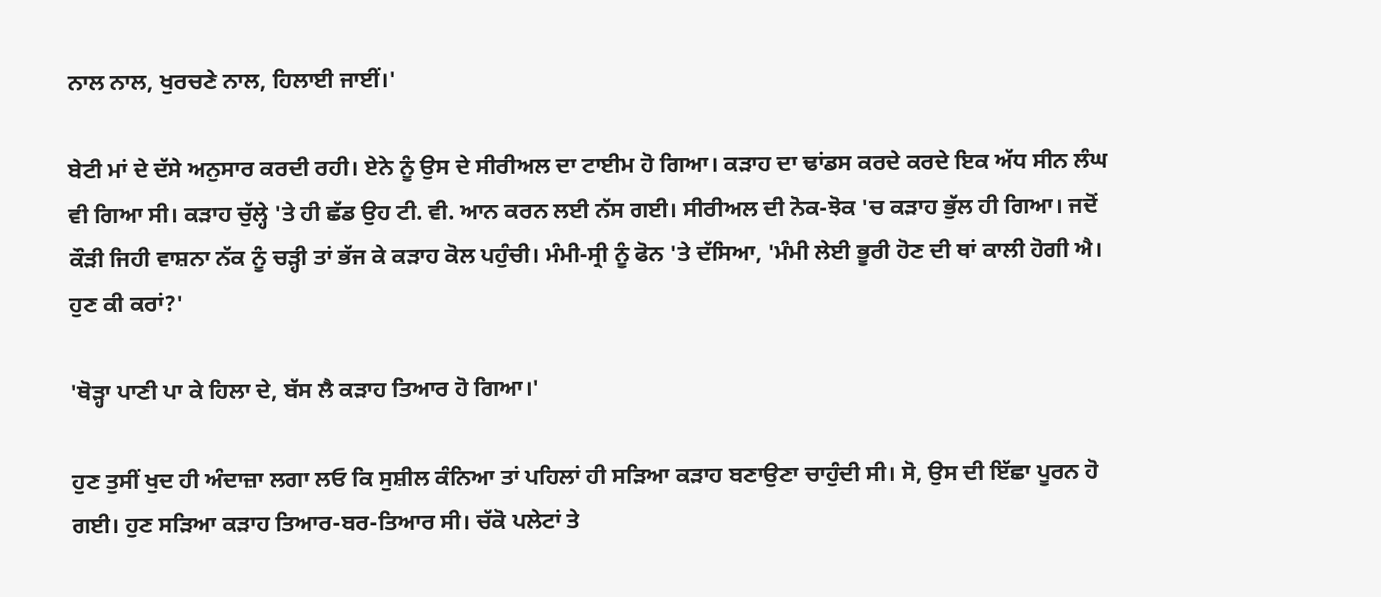ਨਾਲ ਨਾਲ, ਖੁਰਚਣੇ ਨਾਲ, ਹਿਲਾਈ ਜਾਈਂ।'

ਬੇਟੀ ਮਾਂ ਦੇ ਦੱਸੇ ਅਨੁਸਾਰ ਕਰਦੀ ਰਹੀ। ਏਨੇ ਨੂੰ ਉਸ ਦੇ ਸੀਰੀਅਲ ਦਾ ਟਾਈਮ ਹੋ ਗਿਆ। ਕੜਾਹ ਦਾ ਢਾਂਡਸ ਕਰਦੇ ਕਰਦੇ ਇਕ ਅੱਧ ਸੀਨ ਲੰਘ ਵੀ ਗਿਆ ਸੀ। ਕੜਾਹ ਚੁੱਲ੍ਹੇ 'ਤੇ ਹੀ ਛੱਡ ਉਹ ਟੀ. ਵੀ. ਆਨ ਕਰਨ ਲਈ ਨੱਸ ਗਈ। ਸੀਰੀਅਲ ਦੀ ਨੋਕ-ਝੋਕ 'ਚ ਕੜਾਹ ਭੁੱਲ ਹੀ ਗਿਆ। ਜਦੋਂ ਕੌੜੀ ਜਿਹੀ ਵਾਸ਼ਨਾ ਨੱਕ ਨੂੰ ਚੜ੍ਹੀ ਤਾਂ ਭੱਜ ਕੇ ਕੜਾਹ ਕੋਲ ਪਹੁੰਚੀ। ਮੰਮੀ-ਸ੍ਰੀ ਨੂੰ ਫੋਨ 'ਤੇ ਦੱਸਿਆ, 'ਮੰਮੀ ਲੇਈ ਭੂਰੀ ਹੋਣ ਦੀ ਥਾਂ ਕਾਲੀ ਹੋਗੀ ਐ। ਹੁਣ ਕੀ ਕਰਾਂ?'

'ਥੋੜ੍ਹਾ ਪਾਣੀ ਪਾ ਕੇ ਹਿਲਾ ਦੇ, ਬੱਸ ਲੈ ਕੜਾਹ ਤਿਆਰ ਹੋ ਗਿਆ।'

ਹੁਣ ਤੁਸੀਂ ਖੁਦ ਹੀ ਅੰਦਾਜ਼ਾ ਲਗਾ ਲਓ ਕਿ ਸੁਸ਼ੀਲ ਕੰਨਿਆ ਤਾਂ ਪਹਿਲਾਂ ਹੀ ਸੜਿਆ ਕੜਾਹ ਬਣਾਉਣਾ ਚਾਹੁੰਦੀ ਸੀ। ਸੋ, ਉਸ ਦੀ ਇੱਛਾ ਪੂਰਨ ਹੋ ਗਈ। ਹੁਣ ਸੜਿਆ ਕੜਾਹ ਤਿਆਰ-ਬਰ-ਤਿਆਰ ਸੀ। ਚੱਕੋ ਪਲੇਟਾਂ ਤੇ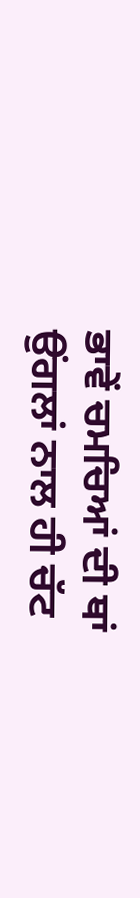ਭਾਵੇਂ ਚਮਚਿਆਂ ਦੀ ਥਾਂ ਉਂਗਲਾਂ ਨਾਲ ਹੀ ਚੱਟ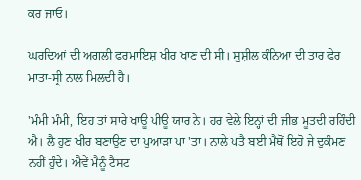ਕਰ ਜਾਓ।

ਘਰਦਿਆਂ ਦੀ ਅਗਲੀ ਫਰਮਾਇਸ਼ ਖੀਰ ਖਾਣ ਦੀ ਸੀ। ਸੁਸ਼ੀਲ ਕੰਨਿਆ ਦੀ ਤਾਰ ਫੇਰ ਮਾਤਾ-ਸ੍ਰੀ ਨਾਲ ਮਿਲਦੀ ਹੈ।

'ਮੰਮੀ ਮੰਮੀ, ਇਹ ਤਾਂ ਸਾਰੇ ਖਾਊ ਪੀਊ ਯਾਰ ਨੇ। ਹਰ ਵੇਲੇ ਇਨ੍ਹਾਂ ਦੀ ਜੀਭ ਮੂਤਦੀ ਰਹਿੰਦੀ ਐ। ਲੈ ਹੁਣ ਖੀਰ ਬਣਾਉਣ ਦਾ ਪੁਆੜਾ ਪਾ 'ਤਾ। ਨਾਲੇ ਪਤੈ ਬਈ ਮੈਥੋਂ ਇਹੋ ਜੇ ਦੁਕੰਮਣ ਨਹੀਂ ਹੁੰਦੇ। ਐਵੇਂ ਮੈਨੂੰ ਟੈਸਟ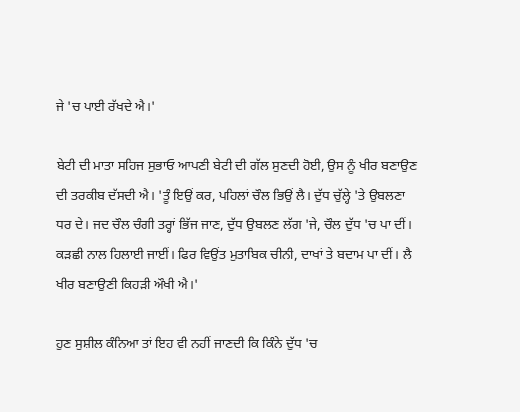ਜੇ 'ਚ ਪਾਈ ਰੱਖਦੇ ਐ।'

ਬੇਟੀ ਦੀ ਮਾਤਾ ਸਹਿਜ ਸੁਭਾਓ ਆਪਣੀ ਬੇਟੀ ਦੀ ਗੱਲ ਸੁਣਦੀ ਹੋਈ, ਉਸ ਨੂੰ ਖੀਰ ਬਣਾਉਣ ਦੀ ਤਰਕੀਬ ਦੱਸਦੀ ਐ। 'ਤੂੰ ਇਉਂ ਕਰ, ਪਹਿਲਾਂ ਚੌਲ ਭਿਉਂ ਲੈ। ਦੁੱਧ ਚੁੱਲ੍ਹੇ 'ਤੇ ਉਬਲਣਾ ਧਰ ਦੇ। ਜਦ ਚੌਲ ਚੰਗੀ ਤਰ੍ਹਾਂ ਭਿੱਜ ਜਾਣ, ਦੁੱਧ ਉਬਲਣ ਲੱਗ 'ਜੇ, ਚੌਲ ਦੁੱਧ 'ਚ ਪਾ ਦੀਂ। ਕੜਛੀ ਨਾਲ ਹਿਲਾਈ ਜਾਈਂ। ਫਿਰ ਵਿਉਂਤ ਮੁਤਾਬਿਕ ਚੀਨੀ, ਦਾਖਾਂ ਤੇ ਬਦਾਮ ਪਾ ਦੀਂ। ਲੈ ਖੀਰ ਬਣਾਉਣੀ ਕਿਹੜੀ ਔਖੀ ਐ।'

ਹੁਣ ਸੁਸ਼ੀਲ ਕੰਨਿਆ ਤਾਂ ਇਹ ਵੀ ਨਹੀਂ ਜਾਣਦੀ ਕਿ ਕਿੰਨੇ ਦੁੱਧ 'ਚ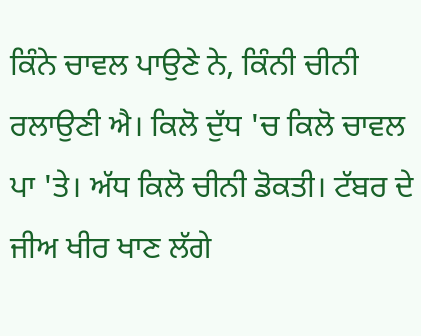ਕਿੰਨੇ ਚਾਵਲ ਪਾਉਣੇ ਨੇ, ਕਿੰਨੀ ਚੀਨੀ ਰਲਾਉਣੀ ਐ। ਕਿਲੋ ਦੁੱਧ 'ਚ ਕਿਲੋ ਚਾਵਲ ਪਾ 'ਤੇ। ਅੱਧ ਕਿਲੋ ਚੀਨੀ ਡੋਕਤੀ। ਟੱਬਰ ਦੇ ਜੀਅ ਖੀਰ ਖਾਣ ਲੱਗੇ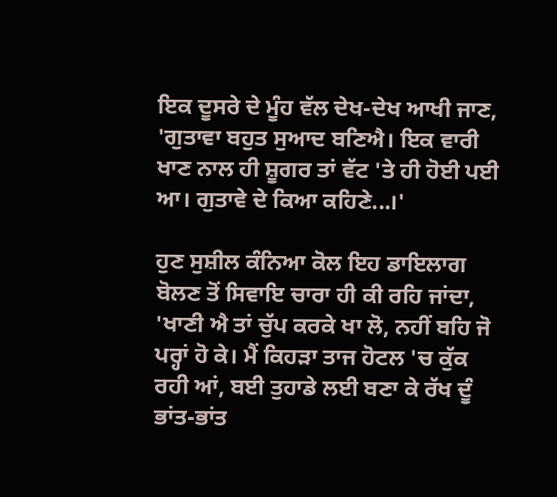ਇਕ ਦੂਸਰੇ ਦੇ ਮੂੰਹ ਵੱਲ ਦੇਖ-ਦੇਖ ਆਖੀ ਜਾਣ, 'ਗੁਤਾਵਾ ਬਹੁਤ ਸੁਆਦ ਬਣਿਐ। ਇਕ ਵਾਰੀ ਖਾਣ ਨਾਲ ਹੀ ਸ਼ੂਗਰ ਤਾਂ ਵੱਟ 'ਤੇ ਹੀ ਹੋਈ ਪਈ ਆ। ਗੁਤਾਵੇ ਦੇ ਕਿਆ ਕਹਿਣੇ...।'

ਹੁਣ ਸੁਸ਼ੀਲ ਕੰਨਿਆ ਕੋਲ ਇਹ ਡਾਇਲਾਗ ਬੋਲਣ ਤੋਂ ਸਿਵਾਇ ਚਾਰਾ ਹੀ ਕੀ ਰਹਿ ਜਾਂਦਾ, 'ਖਾਣੀ ਐ ਤਾਂ ਚੁੱਪ ਕਰਕੇ ਖਾ ਲੋ, ਨਹੀਂ ਬਹਿ ਜੋ ਪਰ੍ਹਾਂ ਹੋ ਕੇ। ਮੈਂ ਕਿਹੜਾ ਤਾਜ ਹੋਟਲ 'ਚ ਕੁੱਕ ਰਹੀ ਆਂ, ਬਈ ਤੁਹਾਡੇ ਲਈ ਬਣਾ ਕੇ ਰੱਖ ਦੂੰ ਭਾਂਤ-ਭਾਂਤ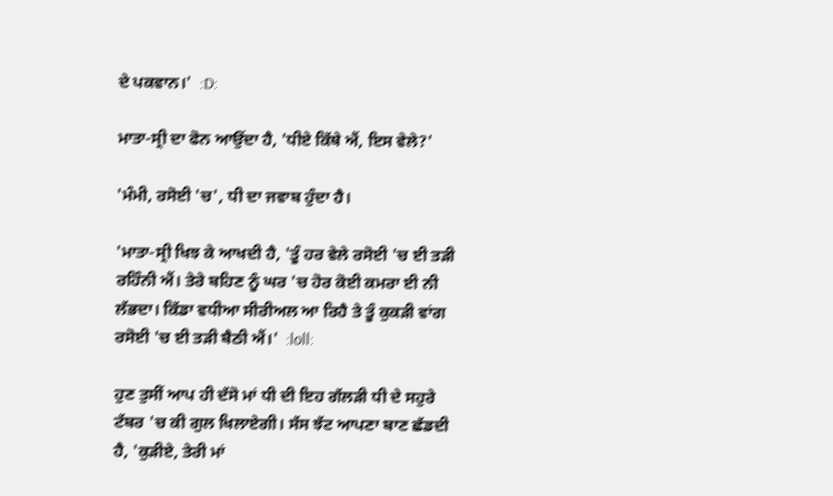ਦੇ ਪਕਵਾਨ।'  :D:

ਮਾਤਾ-ਸ੍ਰੀ ਦਾ ਫੋਨ ਆਉਂਦਾ ਹੈ, 'ਧੀਏ ਕਿੱਥੇ ਐਂ, ਇਸ ਵੇਲੇ?'

'ਮੰਮੀ, ਰਸੋਈ 'ਚ', ਧੀ ਦਾ ਜਵਾਬ ਹੁੰਦਾ ਹੈ।

'ਮਾਤਾ-ਸ੍ਰੀ ਖਿਝ ਕੇ ਆਖਦੀ ਹੈ, 'ਤੂੰ ਹਰ ਵੇਲੇ ਰਸੋਈ 'ਚ ਈ ਤੜੀ ਰਹਿੰਨੀ ਐਂ। ਤੇਰੇ ਬਹਿਣ ਨੂੰ ਘਰ 'ਚ ਹੋਰ ਕੋਈ ਕਮਰਾ ਈ ਨੀ ਲੱਭਦਾ। ਕਿੱਡਾ ਵਧੀਆ ਸੀਰੀਅਲ ਆ ਰਿਹੈ ਤੇ ਤੂੰ ਕੁਕੜੀ ਵਾਂਗ ਰਸੋਈ 'ਚ ਈ ਤੜੀ ਬੈਠੀ ਐਂ।'  :loll:

ਹੁਣ ਤੁਸੀਂ ਆਪ ਹੀ ਦੱਸੋ ਮਾਂ ਧੀ ਦੀ ਇਹ ਗੱਲੜੀ ਧੀ ਦੇ ਸਹੁਰੇ ਟੱਬਰ 'ਚ ਕੀ ਗੁਲ ਖਿਲਾਏਗੀ। ਸੱਸ ਝੱਟ ਆਪਣਾ ਬਾਣ ਛੱਡਦੀ ਹੈ, 'ਕੁੜੀਏ, ਤੇਰੀ ਮਾਂ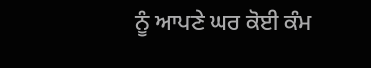ਨੂੰ ਆਪਣੇ ਘਰ ਕੋਈ ਕੰਮ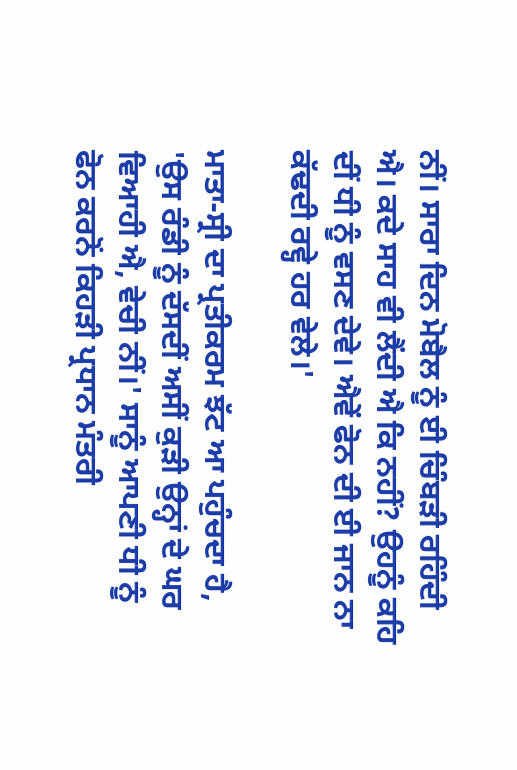ਨੀਂ। ਸਾਰਾ ਦਿਨ ਮੋਬੈਲ ਨੂੰ ਈ ਚਿੰਬੜੀ ਰਹਿੰਦੀ ਐ। ਕਦੇ ਸਾਹ ਵੀ ਲੈਂਦੀ ਐ ਕਿ ਨਹੀਂ? ਉਹਨੂੰ ਕਹਿ ਦੀਂ ਧੀ ਨੂੰ ਵਸਣ ਦੇਵੇ। ਐਵੇਂ ਫੋਨ ਦੀ ਈ ਜਾਨ ਨਾ ਕੱਢਦੀ ਰਵ੍ਹੇ ਹਰ ਵੇਲੇ।'

ਮਾਤਾ-ਸ੍ਰੀ ਦਾ ਪ੍ਰਤੀਕਰਮ ਝੱਟ ਆ ਪਹੁੰਚਦਾ ਹੈ, 'ਉਸ ਰੰਡੀ ਨੂੰ ਦੱਸਦੀਂ ਅਸੀਂ ਕੁੜੀ ਉਨ੍ਹਾਂ ਦੇ ਘਰ ਵਿਆਹੀ ਐ, ਵੇਚੀ ਨੀਂ।' ਸਾਨੂੰ ਆਪਣੀ ਧੀ ਨੂੰ ਫੋਨ ਕਰਨੋਂ ਕਿਹੜੀ ਪ੍ਰਧਾਨ ਮੰਤਰੀ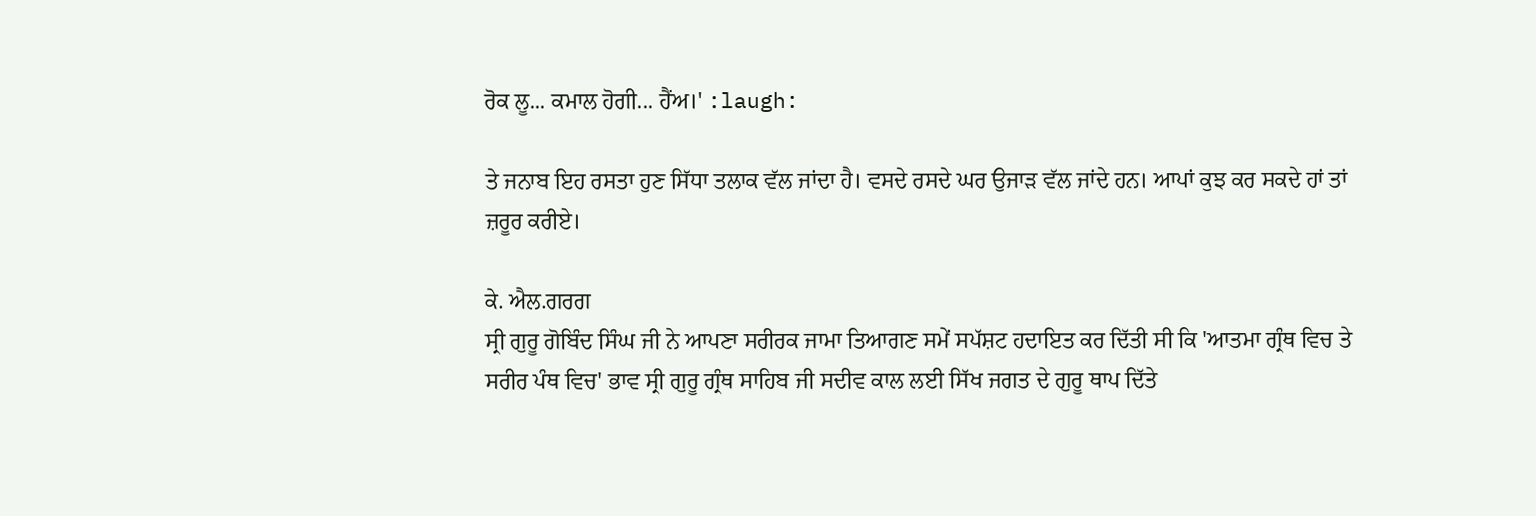ਰੋਕ ਲੂ... ਕਮਾਲ ਹੋਗੀ... ਹੈਂਅ।' :laugh:

ਤੇ ਜਨਾਬ ਇਹ ਰਸਤਾ ਹੁਣ ਸਿੱਧਾ ਤਲਾਕ ਵੱਲ ਜਾਂਦਾ ਹੈ। ਵਸਦੇ ਰਸਦੇ ਘਰ ਉਜਾੜ ਵੱਲ ਜਾਂਦੇ ਹਨ। ਆਪਾਂ ਕੁਝ ਕਰ ਸਕਦੇ ਹਾਂ ਤਾਂ ਜ਼ਰੂਰ ਕਰੀਏ।

ਕੇ. ਐਲ.ਗਰਗ
ਸ੍ਰੀ ਗੁਰੂ ਗੋਬਿੰਦ ਸਿੰਘ ਜੀ ਨੇ ਆਪਣਾ ਸਰੀਰਕ ਜਾਮਾ ਤਿਆਗਣ ਸਮੇਂ ਸਪੱਸ਼ਟ ਹਦਾਇਤ ਕਰ ਦਿੱਤੀ ਸੀ ਕਿ 'ਆਤਮਾ ਗ੍ਰੰਥ ਵਿਚ ਤੇ ਸਰੀਰ ਪੰਥ ਵਿਚ' ਭਾਵ ਸ੍ਰੀ ਗੁਰੂ ਗ੍ਰੰਥ ਸਾਹਿਬ ਜੀ ਸਦੀਵ ਕਾਲ ਲਈ ਸਿੱਖ ਜਗਤ ਦੇ ਗੁਰੂ ਥਾਪ ਦਿੱਤੇ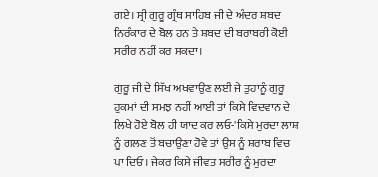ਗਏ। ਸ੍ਰੀ ਗੁਰੂ ਗ੍ਰੰਥ ਸਾਹਿਬ ਜੀ ਦੇ ਅੰਦਰ ਸ਼ਬਦ ਨਿਰੰਕਾਰ ਦੇ ਬੋਲ ਹਨ ਤੇ ਸ਼ਬਦ ਦੀ ਬਰਾਬਰੀ ਕੋਈ ਸਰੀਰ ਨਹੀਂ ਕਰ ਸਕਦਾ।

ਗੁਰੂ ਜੀ ਦੇ ਸਿੱਖ ਅਖਵਾਉਣ ਲਈ ਜੇ ਤੁਹਾਨੂੰ ਗੁਰੂ ਹੁਕਮਾਂ ਦੀ ਸਮਝ ਨਹੀਂ ਆਈ ਤਾਂ ਕਿਸੇ ਵਿਦਵਾਨ ਦੇ ਲਿਖੇ ਹੋਏ ਬੋਲ ਹੀ ਯਾਦ ਕਰ ਲਓ-'ਕਿਸੇ ਮੁਰਦਾ ਲਾਸ਼ ਨੂੰ ਗਲਣ ਤੋਂ ਬਚਾਉਣਾ ਹੋਵੇ ਤਾਂ ਉਸ ਨੂੰ ਸ਼ਰਾਬ ਵਿਚ ਪਾ ਦਿਓ। ਜੇਕਰ ਕਿਸੇ ਜੀਵਤ ਸਰੀਰ ਨੂੰ ਮੁਰਦਾ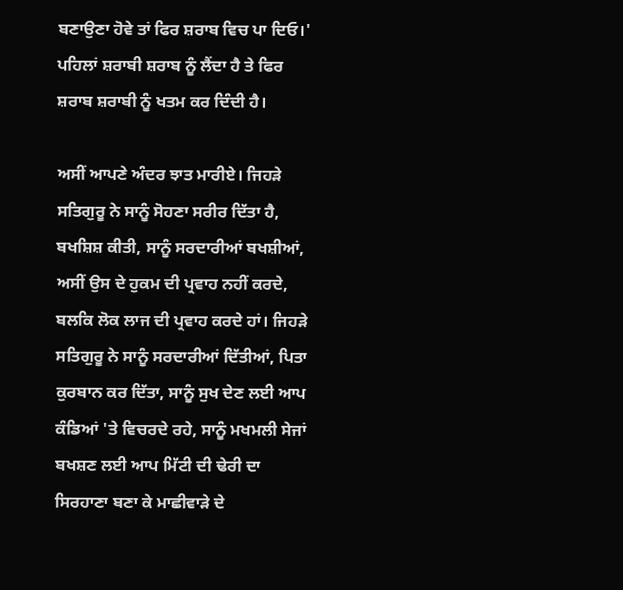ਬਣਾਉਣਾ ਹੋਵੇ ਤਾਂ ਫਿਰ ਸ਼ਰਾਬ ਵਿਚ ਪਾ ਦਿਓ।' ਪਹਿਲਾਂ ਸ਼ਰਾਬੀ ਸ਼ਰਾਬ ਨੂੰ ਲੈਂਦਾ ਹੈ ਤੇ ਫਿਰ ਸ਼ਰਾਬ ਸ਼ਰਾਬੀ ਨੂੰ ਖਤਮ ਕਰ ਦਿੰਦੀ ਹੈ।

ਅਸੀਂ ਆਪਣੇ ਅੰਦਰ ਝਾਤ ਮਾਰੀਏ। ਜਿਹੜੇ ਸਤਿਗੁਰੂ ਨੇ ਸਾਨੂੰ ਸੋਹਣਾ ਸਰੀਰ ਦਿੱਤਾ ਹੈ, ਬਖਸ਼ਿਸ਼ ਕੀਤੀ, ਸਾਨੂੰ ਸਰਦਾਰੀਆਂ ਬਖਸ਼ੀਆਂ, ਅਸੀਂ ਉਸ ਦੇ ਹੁਕਮ ਦੀ ਪ੍ਰਵਾਹ ਨਹੀਂ ਕਰਦੇ, ਬਲਕਿ ਲੋਕ ਲਾਜ ਦੀ ਪ੍ਰਵਾਹ ਕਰਦੇ ਹਾਂ। ਜਿਹੜੇ ਸਤਿਗੁਰੂ ਨੇ ਸਾਨੂੰ ਸਰਦਾਰੀਆਂ ਦਿੱਤੀਆਂ, ਪਿਤਾ ਕੁਰਬਾਨ ਕਰ ਦਿੱਤਾ, ਸਾਨੂੰ ਸੁਖ ਦੇਣ ਲਈ ਆਪ ਕੰਡਿਆਂ 'ਤੇ ਵਿਚਰਦੇ ਰਹੇ, ਸਾਨੂੰ ਮਖਮਲੀ ਸੇਜਾਂ ਬਖਸ਼ਣ ਲਈ ਆਪ ਮਿੱਟੀ ਦੀ ਢੇਰੀ ਦਾ ਸਿਰਹਾਣਾ ਬਣਾ ਕੇ ਮਾਛੀਵਾੜੇ ਦੇ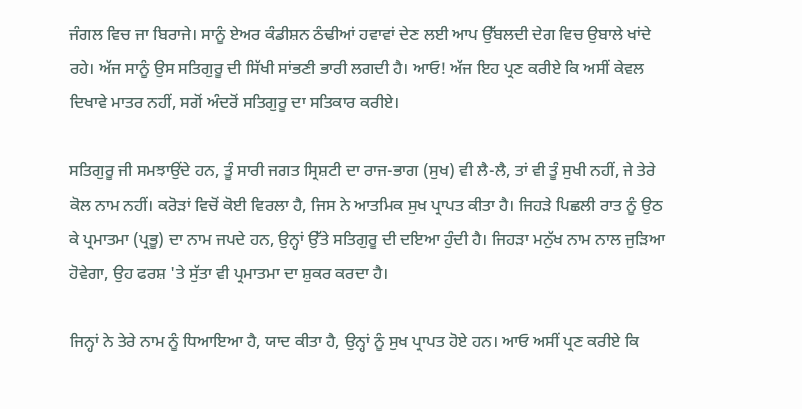ਜੰਗਲ ਵਿਚ ਜਾ ਬਿਰਾਜੇ। ਸਾਨੂੰ ਏਅਰ ਕੰਡੀਸ਼ਨ ਠੰਢੀਆਂ ਹਵਾਵਾਂ ਦੇਣ ਲਈ ਆਪ ਉੱਬਲਦੀ ਦੇਗ ਵਿਚ ਉਬਾਲੇ ਖਾਂਦੇ ਰਹੇ। ਅੱਜ ਸਾਨੂੰ ਉਸ ਸਤਿਗੁਰੂ ਦੀ ਸਿੱਖੀ ਸਾਂਭਣੀ ਭਾਰੀ ਲਗਦੀ ਹੈ। ਆਓ! ਅੱਜ ਇਹ ਪ੍ਰਣ ਕਰੀਏ ਕਿ ਅਸੀਂ ਕੇਵਲ ਦਿਖਾਵੇ ਮਾਤਰ ਨਹੀਂ, ਸਗੋਂ ਅੰਦਰੋਂ ਸਤਿਗੁਰੂ ਦਾ ਸਤਿਕਾਰ ਕਰੀਏ।

ਸਤਿਗੁਰੂ ਜੀ ਸਮਝਾਉਂਦੇ ਹਨ, ਤੂੰ ਸਾਰੀ ਜਗਤ ਸ੍ਰਿਸ਼ਟੀ ਦਾ ਰਾਜ-ਭਾਗ (ਸੁਖ) ਵੀ ਲੈ-ਲੈ, ਤਾਂ ਵੀ ਤੂੰ ਸੁਖੀ ਨਹੀਂ, ਜੇ ਤੇਰੇ ਕੋਲ ਨਾਮ ਨਹੀਂ। ਕਰੋੜਾਂ ਵਿਚੋਂ ਕੋਈ ਵਿਰਲਾ ਹੈ, ਜਿਸ ਨੇ ਆਤਮਿਕ ਸੁਖ ਪ੍ਰਾਪਤ ਕੀਤਾ ਹੈ। ਜਿਹੜੇ ਪਿਛਲੀ ਰਾਤ ਨੂੰ ਉਠ ਕੇ ਪ੍ਰਮਾਤਮਾ (ਪ੍ਰਭੂ) ਦਾ ਨਾਮ ਜਪਦੇ ਹਨ, ਉਨ੍ਹਾਂ ਉੱਤੇ ਸਤਿਗੁਰੂ ਦੀ ਦਇਆ ਹੁੰਦੀ ਹੈ। ਜਿਹੜਾ ਮਨੁੱਖ ਨਾਮ ਨਾਲ ਜੁੜਿਆ ਹੋਵੇਗਾ, ਉਹ ਫਰਸ਼ 'ਤੇ ਸੁੱਤਾ ਵੀ ਪ੍ਰਮਾਤਮਾ ਦਾ ਸ਼ੁਕਰ ਕਰਦਾ ਹੈ।

ਜਿਨ੍ਹਾਂ ਨੇ ਤੇਰੇ ਨਾਮ ਨੂੰ ਧਿਆਇਆ ਹੈ, ਯਾਦ ਕੀਤਾ ਹੈ, ਉਨ੍ਹਾਂ ਨੂੰ ਸੁਖ ਪ੍ਰਾਪਤ ਹੋਏ ਹਨ। ਆਓ ਅਸੀਂ ਪ੍ਰਣ ਕਰੀਏ ਕਿ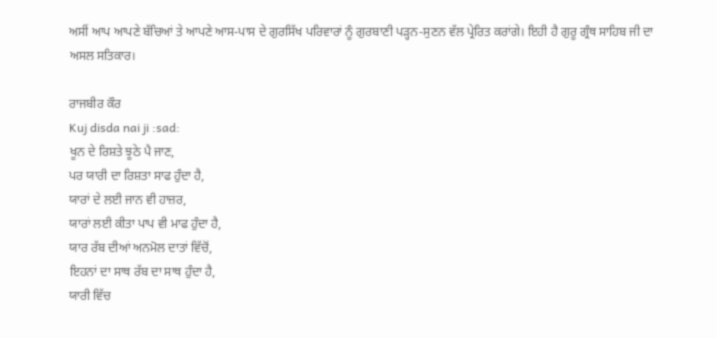ਅਸੀਂ ਆਪ ਆਪਣੇ ਬੱਚਿਆਂ ਤੇ ਆਪਣੇ ਆਸ-ਪਾਸ ਦੇ ਗੁਰਸਿੱਖ ਪਰਿਵਾਰਾਂ ਨੂੰ ਗੁਰਬਾਣੀ ਪੜ੍ਹਨ-ਸੁਣਨ ਵੱਲ ਪ੍ਰੇਰਿਤ ਕਰਾਂਗੇ। ਇਹੀ ਹੈ ਗੁਰੂ ਗ੍ਰੰਥ ਸਾਹਿਬ ਜੀ ਦਾ ਅਸਲ ਸਤਿਕਾਰ।

ਰਾਜਬੀਰ ਕੌਰ
Kuj disda nai ji :sad:
ਖੂਨ ਦੇ ਰਿਸ਼ਤੇ ਝੂਠੇ ਪੈ ਜਾਣ,
ਪਰ ਯਾਰੀ ਦਾ ਰਿਸ਼ਤਾ ਸਾਫ ਹੁੰਦਾ ਹੈ,
ਯਾਰਾਂ ਦੇ ਲਈ ਜਾਨ ਵੀ ਹਾਜ਼ਰ,
ਯਾਰਾਂ ਲਈ ਕੀਤਾ ਪਾਪ ਵੀ ਮਾਫ ਹੁੰਦਾ ਹੈ,
ਯਾਰ ਰੱਬ ਦੀਆਂ ਅਨਮੋਲ ਦਾਤਾਂ ਵਿੱਚੋਂ,
ਇਹਨਾਂ ਦਾ ਸਾਥ ਰੱਬ ਦਾ ਸਾਥ ਹੁੰਦਾ ਹੈ,
ਯਾਰੀ ਵਿੱਚ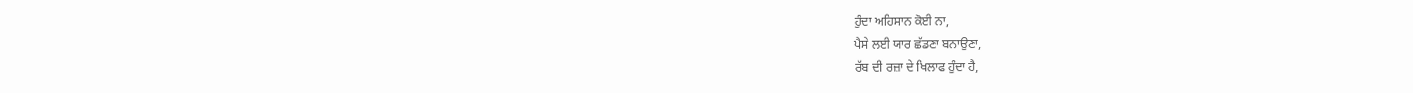ਹੁੰਦਾ ਅਹਿਸਾਨ ਕੋਈ ਨਾ,
ਪੈਸੇ ਲਈ ਯਾਰ ਛੱਡਣਾ ਬਨਾਉਣਾ,
ਰੱਬ ਦੀ ਰਜ਼ਾ ਦੇ ਖਿਲਾਫ ਹੁੰਦਾ ਹੈ,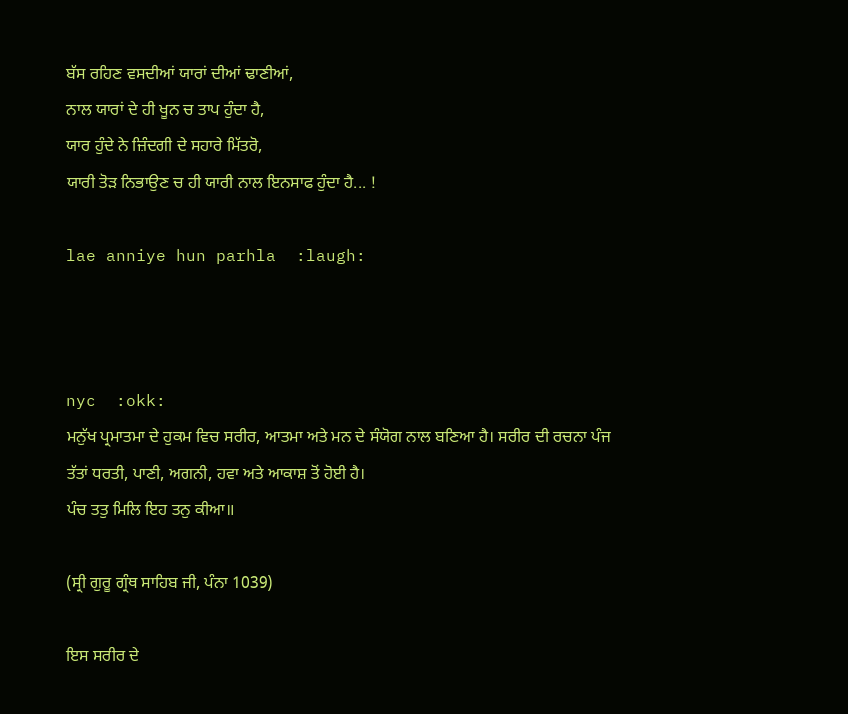ਬੱਸ ਰਹਿਣ ਵਸਦੀਆਂ ਯਾਰਾਂ ਦੀਆਂ ਢਾਣੀਆਂ,
ਨਾਲ ਯਾਰਾਂ ਦੇ ਹੀ ਖੂਨ ਚ ਤਾਪ ਹੁੰਦਾ ਹੈ,
ਯਾਰ ਹੁੰਦੇ ਨੇ ਜ਼ਿੰਦਗੀ ਦੇ ਸਹਾਰੇ ਮਿੱਤਰੋ,
ਯਾਰੀ ਤੋੜ ਨਿਭਾਉਣ ਚ ਹੀ ਯਾਰੀ ਨਾਲ ਇਨਸਾਫ ਹੁੰਦਾ ਹੈ... !

lae anniye hun parhla  :laugh:



nyc  :okk:
ਮਨੁੱਖ ਪ੍ਰਮਾਤਮਾ ਦੇ ਹੁਕਮ ਵਿਚ ਸਰੀਰ, ਆਤਮਾ ਅਤੇ ਮਨ ਦੇ ਸੰਯੋਗ ਨਾਲ ਬਣਿਆ ਹੈ। ਸਰੀਰ ਦੀ ਰਚਨਾ ਪੰਜ ਤੱਤਾਂ ਧਰਤੀ, ਪਾਣੀ, ਅਗਨੀ, ਹਵਾ ਅਤੇ ਆਕਾਸ਼ ਤੋਂ ਹੋਈ ਹੈ।
ਪੰਚ ਤਤੁ ਮਿਲਿ ਇਹ ਤਨੁ ਕੀਆ॥

(ਸ੍ਰੀ ਗੁਰੂ ਗ੍ਰੰਥ ਸਾਹਿਬ ਜੀ, ਪੰਨਾ 1039)

ਇਸ ਸਰੀਰ ਦੇ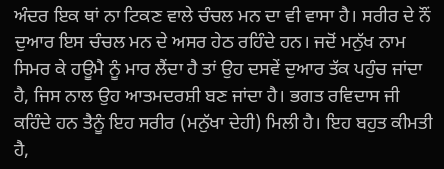ਅੰਦਰ ਇਕ ਥਾਂ ਨਾ ਟਿਕਣ ਵਾਲੇ ਚੰਚਲ ਮਨ ਦਾ ਵੀ ਵਾਸਾ ਹੈ। ਸਰੀਰ ਦੇ ਨੌਂ ਦੁਆਰ ਇਸ ਚੰਚਲ ਮਨ ਦੇ ਅਸਰ ਹੇਠ ਰਹਿੰਦੇ ਹਨ। ਜਦੋਂ ਮਨੁੱਖ ਨਾਮ ਸਿਮਰ ਕੇ ਹਊਮੈ ਨੂੰ ਮਾਰ ਲੈਂਦਾ ਹੈ ਤਾਂ ਉਹ ਦਸਵੇਂ ਦੁਆਰ ਤੱਕ ਪਹੁੰਚ ਜਾਂਦਾ ਹੈ, ਜਿਸ ਨਾਲ ਉਹ ਆਤਮਦਰਸ਼ੀ ਬਣ ਜਾਂਦਾ ਹੈ। ਭਗਤ ਰਵਿਦਾਸ ਜੀ ਕਹਿੰਦੇ ਹਨ ਤੈਨੂੰ ਇਹ ਸਰੀਰ (ਮਨੁੱਖਾ ਦੇਹੀ) ਮਿਲੀ ਹੈ। ਇਹ ਬਹੁਤ ਕੀਮਤੀ ਹੈ,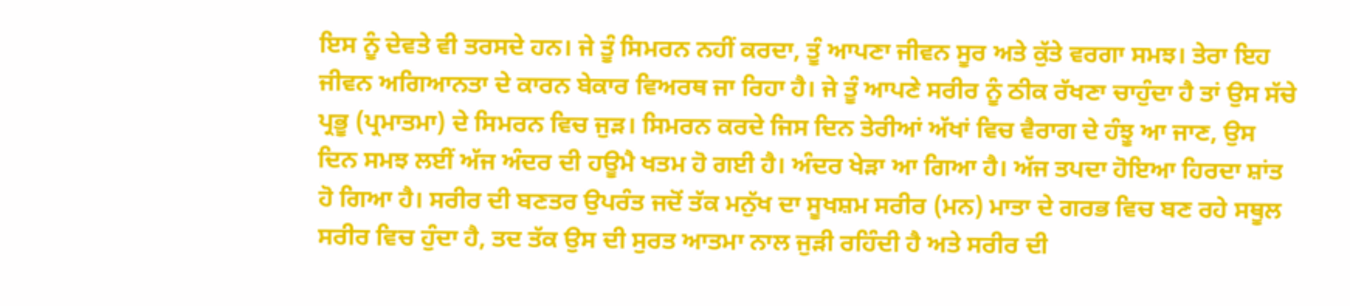ਇਸ ਨੂੰ ਦੇਵਤੇ ਵੀ ਤਰਸਦੇ ਹਨ। ਜੇ ਤੂੰ ਸਿਮਰਨ ਨਹੀਂ ਕਰਦਾ, ਤੂੰ ਆਪਣਾ ਜੀਵਨ ਸੂਰ ਅਤੇ ਕੁੱਤੇ ਵਰਗਾ ਸਮਝ। ਤੇਰਾ ਇਹ ਜੀਵਨ ਅਗਿਆਨਤਾ ਦੇ ਕਾਰਨ ਬੇਕਾਰ ਵਿਅਰਥ ਜਾ ਰਿਹਾ ਹੈ। ਜੇ ਤੂੰ ਆਪਣੇ ਸਰੀਰ ਨੂੰ ਠੀਕ ਰੱਖਣਾ ਚਾਹੁੰਦਾ ਹੈ ਤਾਂ ਉਸ ਸੱਚੇ ਪ੍ਰਭੂ (ਪ੍ਰਮਾਤਮਾ) ਦੇ ਸਿਮਰਨ ਵਿਚ ਜੁੜ। ਸਿਮਰਨ ਕਰਦੇ ਜਿਸ ਦਿਨ ਤੇਰੀਆਂ ਅੱਖਾਂ ਵਿਚ ਵੈਰਾਗ ਦੇ ਹੰਝੂ ਆ ਜਾਣ, ਉਸ ਦਿਨ ਸਮਝ ਲਈਂ ਅੱਜ ਅੰਦਰ ਦੀ ਹਊਮੈ ਖਤਮ ਹੋ ਗਈ ਹੈ। ਅੰਦਰ ਖੇੜਾ ਆ ਗਿਆ ਹੈ। ਅੱਜ ਤਪਦਾ ਹੋਇਆ ਹਿਰਦਾ ਸ਼ਾਂਤ ਹੋ ਗਿਆ ਹੈ। ਸਰੀਰ ਦੀ ਬਣਤਰ ਉਪਰੰਤ ਜਦੋਂ ਤੱਕ ਮਨੁੱਖ ਦਾ ਸੂਖਸ਼ਮ ਸਰੀਰ (ਮਨ) ਮਾਤਾ ਦੇ ਗਰਭ ਵਿਚ ਬਣ ਰਹੇ ਸਥੂਲ ਸਰੀਰ ਵਿਚ ਹੁੰਦਾ ਹੈ, ਤਦ ਤੱਕ ਉਸ ਦੀ ਸੁਰਤ ਆਤਮਾ ਨਾਲ ਜੁੜੀ ਰਹਿੰਦੀ ਹੈ ਅਤੇ ਸਰੀਰ ਦੀ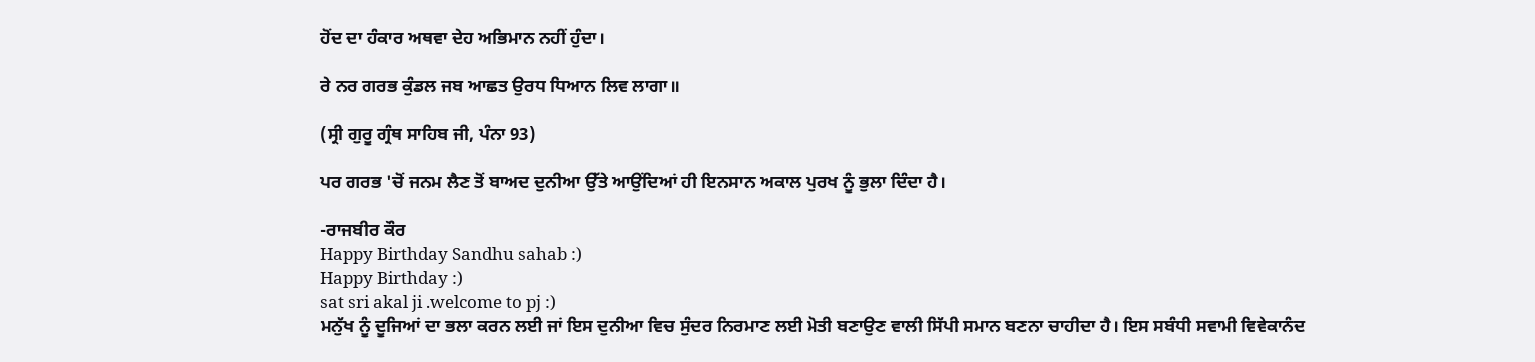ਹੋਂਦ ਦਾ ਹੰਕਾਰ ਅਥਵਾ ਦੇਹ ਅਭਿਮਾਨ ਨਹੀਂ ਹੁੰਦਾ।

ਰੇ ਨਰ ਗਰਭ ਕੁੰਡਲ ਜਬ ਆਛਤ ਉਰਧ ਧਿਆਨ ਲਿਵ ਲਾਗਾ॥

(ਸ੍ਰੀ ਗੁਰੂ ਗ੍ਰੰਥ ਸਾਹਿਬ ਜੀ, ਪੰਨਾ 93)

ਪਰ ਗਰਭ 'ਚੋਂ ਜਨਮ ਲੈਣ ਤੋਂ ਬਾਅਦ ਦੁਨੀਆ ਉੱਤੇ ਆਉਂਦਿਆਂ ਹੀ ਇਨਸਾਨ ਅਕਾਲ ਪੁਰਖ ਨੂੰ ਭੁਲਾ ਦਿੰਦਾ ਹੈ।

-ਰਾਜਬੀਰ ਕੌਰ
Happy Birthday Sandhu sahab :)
Happy Birthday :)
sat sri akal ji .welcome to pj :)
ਮਨੁੱਖ ਨੂੰ ਦੂਜਿਆਂ ਦਾ ਭਲਾ ਕਰਨ ਲਈ ਜਾਂ ਇਸ ਦੁਨੀਆ ਵਿਚ ਸੁੰਦਰ ਨਿਰਮਾਣ ਲਈ ਮੋਤੀ ਬਣਾਉਣ ਵਾਲੀ ਸਿੱਪੀ ਸਮਾਨ ਬਣਨਾ ਚਾਹੀਦਾ ਹੈ। ਇਸ ਸਬੰਧੀ ਸਵਾਮੀ ਵਿਵੇਕਾਨੰਦ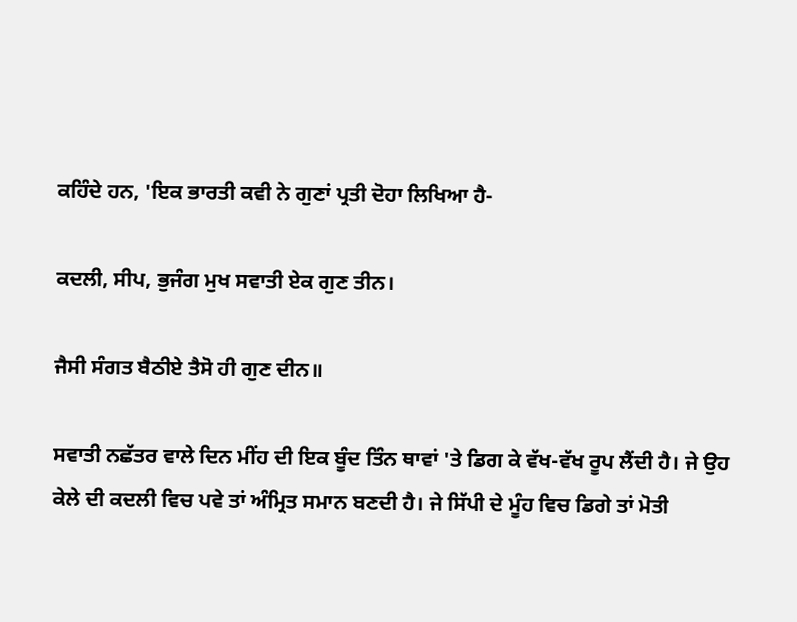ਕਹਿੰਦੇ ਹਨ, 'ਇਕ ਭਾਰਤੀ ਕਵੀ ਨੇ ਗੁਣਾਂ ਪ੍ਰਤੀ ਦੋਹਾ ਲਿਖਿਆ ਹੈ-

ਕਦਲੀ, ਸੀਪ, ਭੁਜੰਗ ਮੁਖ ਸਵਾਤੀ ਏਕ ਗੁਣ ਤੀਨ।

ਜੈਸੀ ਸੰਗਤ ਬੈਠੀਏ ਤੈਸੋ ਹੀ ਗੁਣ ਦੀਨ॥

ਸਵਾਤੀ ਨਛੱਤਰ ਵਾਲੇ ਦਿਨ ਮੀਂਹ ਦੀ ਇਕ ਬੂੰਦ ਤਿੰਨ ਥਾਵਾਂ 'ਤੇ ਡਿਗ ਕੇ ਵੱਖ-ਵੱਖ ਰੂਪ ਲੈਂਦੀ ਹੈ। ਜੇ ਉਹ ਕੇਲੇ ਦੀ ਕਦਲੀ ਵਿਚ ਪਵੇ ਤਾਂ ਅੰਮ੍ਰਿਤ ਸਮਾਨ ਬਣਦੀ ਹੈ। ਜੇ ਸਿੱਪੀ ਦੇ ਮੂੰਹ ਵਿਚ ਡਿਗੇ ਤਾਂ ਮੋਤੀ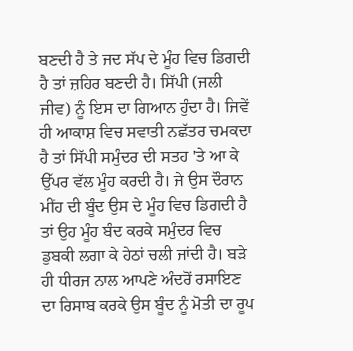ਬਣਦੀ ਹੈ ਤੇ ਜਦ ਸੱਪ ਦੇ ਮੂੰਹ ਵਿਚ ਡਿਗਦੀ ਹੈ ਤਾਂ ਜ਼ਹਿਰ ਬਣਦੀ ਹੈ। ਸਿੱਪੀ (ਜਲੀ ਜੀਵ) ਨੂੰ ਇਸ ਦਾ ਗਿਆਨ ਹੁੰਦਾ ਹੈ। ਜਿਵੇਂ ਹੀ ਆਕਾਸ਼ ਵਿਚ ਸਵਾਤੀ ਨਛੱਤਰ ਚਮਕਦਾ ਹੈ ਤਾਂ ਸਿੱਪੀ ਸਮੁੰਦਰ ਦੀ ਸਤਹ 'ਤੇ ਆ ਕੇ ਉੱਪਰ ਵੱਲ ਮੂੰਹ ਕਰਦੀ ਹੈ। ਜੇ ਉਸ ਦੌਰਾਨ ਮੀਂਹ ਦੀ ਬੂੰਦ ਉਸ ਦੇ ਮੂੰਹ ਵਿਚ ਡਿਗਦੀ ਹੈ ਤਾਂ ਉਹ ਮੂੰਹ ਬੰਦ ਕਰਕੇ ਸਮੁੰਦਰ ਵਿਚ ਡੁਬਕੀ ਲਗਾ ਕੇ ਹੇਠਾਂ ਚਲੀ ਜਾਂਦੀ ਹੈ। ਬੜੇ ਹੀ ਧੀਰਜ ਨਾਲ ਆਪਣੇ ਅੰਦਰੋਂ ਰਸਾਇਣ ਦਾ ਰਿਸਾਬ ਕਰਕੇ ਉਸ ਬੂੰਦ ਨੂੰ ਮੋਤੀ ਦਾ ਰੂਪ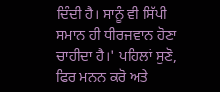ਦਿੰਦੀ ਹੈ। ਸਾਨੂੰ ਵੀ ਸਿੱਪੀ ਸਮਾਨ ਹੀ ਧੀਰਜਵਾਨ ਹੋਣਾ ਚਾਹੀਦਾ ਹੈ।' ਪਹਿਲਾਂ ਸੁਣੋ, ਫਿਰ ਮਨਨ ਕਰੋ ਅਤੇ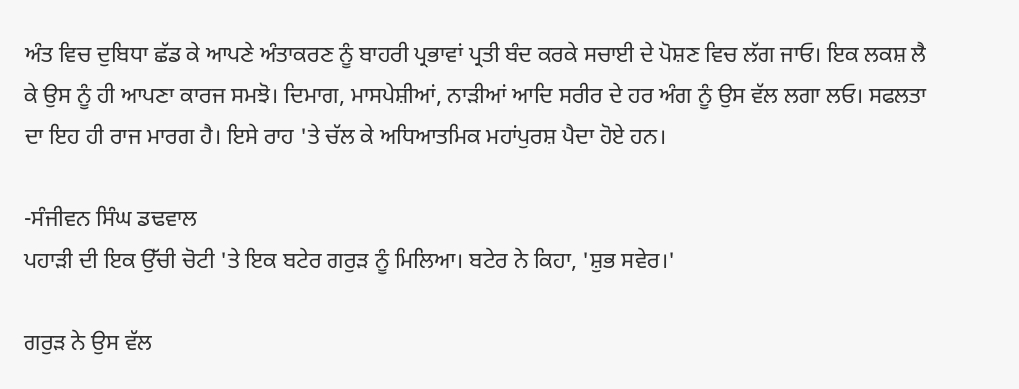ਅੰਤ ਵਿਚ ਦੁਬਿਧਾ ਛੱਡ ਕੇ ਆਪਣੇ ਅੰਤਾਕਰਣ ਨੂੰ ਬਾਹਰੀ ਪ੍ਰਭਾਵਾਂ ਪ੍ਰਤੀ ਬੰਦ ਕਰਕੇ ਸਚਾਈ ਦੇ ਪੋਸ਼ਣ ਵਿਚ ਲੱਗ ਜਾਓ। ਇਕ ਲਕਸ਼ ਲੈ ਕੇ ਉਸ ਨੂੰ ਹੀ ਆਪਣਾ ਕਾਰਜ ਸਮਝੋ। ਦਿਮਾਗ, ਮਾਸਪੇਸ਼ੀਆਂ, ਨਾੜੀਆਂ ਆਦਿ ਸਰੀਰ ਦੇ ਹਰ ਅੰਗ ਨੂੰ ਉਸ ਵੱਲ ਲਗਾ ਲਓ। ਸਫਲਤਾ ਦਾ ਇਹ ਹੀ ਰਾਜ ਮਾਰਗ ਹੈ। ਇਸੇ ਰਾਹ 'ਤੇ ਚੱਲ ਕੇ ਅਧਿਆਤਮਿਕ ਮਹਾਂਪੁਰਸ਼ ਪੈਦਾ ਹੋਏ ਹਨ।

-ਸੰਜੀਵਨ ਸਿੰਘ ਡਢਵਾਲ
ਪਹਾੜੀ ਦੀ ਇਕ ਉੱਚੀ ਚੋਟੀ 'ਤੇ ਇਕ ਬਟੇਰ ਗਰੁੜ ਨੂੰ ਮਿਲਿਆ। ਬਟੇਰ ਨੇ ਕਿਹਾ, 'ਸ਼ੁਭ ਸਵੇਰ।'

ਗਰੁੜ ਨੇ ਉਸ ਵੱਲ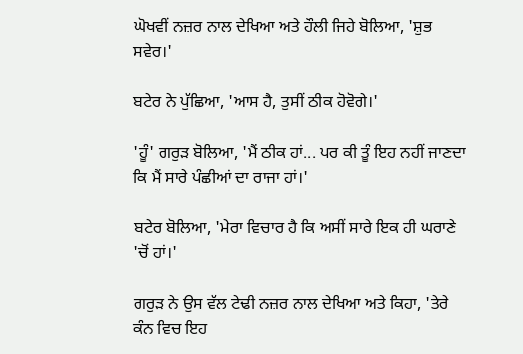ਘੋਖਵੀਂ ਨਜ਼ਰ ਨਾਲ ਦੇਖਿਆ ਅਤੇ ਹੌਲੀ ਜਿਹੇ ਬੋਲਿਆ, 'ਸ਼ੁਭ ਸਵੇਰ।'

ਬਟੇਰ ਨੇ ਪੁੱਛਿਆ, 'ਆਸ ਹੈ, ਤੁਸੀਂ ਠੀਕ ਹੋਵੋਗੇ।'

'ਹੂੰ' ਗਰੁੜ ਬੋਲਿਆ, 'ਮੈਂ ਠੀਕ ਹਾਂ... ਪਰ ਕੀ ਤੂੰ ਇਹ ਨਹੀਂ ਜਾਣਦਾ ਕਿ ਮੈਂ ਸਾਰੇ ਪੰਛੀਆਂ ਦਾ ਰਾਜਾ ਹਾਂ।'

ਬਟੇਰ ਬੋਲਿਆ, 'ਮੇਰਾ ਵਿਚਾਰ ਹੈ ਕਿ ਅਸੀਂ ਸਾਰੇ ਇਕ ਹੀ ਘਰਾਣੇ 'ਚੋਂ ਹਾਂ।'

ਗਰੁੜ ਨੇ ਉਸ ਵੱਲ ਟੇਢੀ ਨਜ਼ਰ ਨਾਲ ਦੇਖਿਆ ਅਤੇ ਕਿਹਾ, 'ਤੇਰੇ ਕੰਨ ਵਿਚ ਇਹ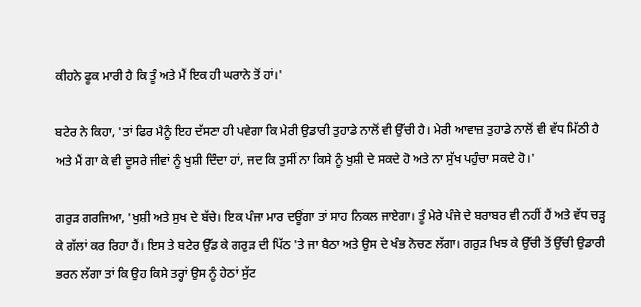ਕੀਹਨੇ ਫੂਕ ਮਾਰੀ ਹੈ ਕਿ ਤੂੰ ਅਤੇ ਮੈਂ ਇਕ ਹੀ ਘਰਾਨੇ ਤੋਂ ਹਾਂ।'

ਬਟੇਰ ਨੇ ਕਿਹਾ, 'ਤਾਂ ਫਿਰ ਮੈਨੂੰ ਇਹ ਦੱਸਣਾ ਹੀ ਪਵੇਗਾ ਕਿ ਮੇਰੀ ਉਡਾਰੀ ਤੁਹਾਡੇ ਨਾਲੋਂ ਵੀ ਉੱਚੀ ਹੈ। ਮੇਰੀ ਆਵਾਜ਼ ਤੁਹਾਡੇ ਨਾਲੋਂ ਵੀ ਵੱਧ ਮਿੱਠੀ ਹੈ ਅਤੇ ਮੈਂ ਗਾ ਕੇ ਵੀ ਦੂਸਰੇ ਜੀਵਾਂ ਨੂੰ ਖੁਸ਼ੀ ਦਿੰਦਾ ਹਾਂ, ਜਦ ਕਿ ਤੁਸੀਂ ਨਾ ਕਿਸੇ ਨੂੰ ਖੁਸ਼ੀ ਦੇ ਸਕਦੇ ਹੋ ਅਤੇ ਨਾ ਸੁੱਖ ਪਹੁੰਚਾ ਸਕਦੇ ਹੋ।'

ਗਰੁੜ ਗਰਜਿਆ, 'ਖੁਸ਼ੀ ਅਤੇ ਸੁਖ ਦੇ ਬੱਚੇ। ਇਕ ਪੰਜਾ ਮਾਰ ਦਊਂਗਾ ਤਾਂ ਸਾਹ ਨਿਕਲ ਜਾਏਗਾ। ਤੂੰ ਮੇਰੇ ਪੰਜੇ ਦੇ ਬਰਾਬਰ ਵੀ ਨਹੀਂ ਹੈਂ ਅਤੇ ਵੱਧ ਚੜ੍ਹ ਕੇ ਗੱਲਾਂ ਕਰ ਰਿਹਾ ਹੈਂ। ਇਸ ਤੇ ਬਟੇਰ ਉੱਡ ਕੇ ਗਰੁੜ ਦੀ ਪਿੱਠ 'ਤੇ ਜਾ ਬੈਠਾ ਅਤੇ ਉਸ ਦੇ ਖੰਭ ਨੋਚਣ ਲੱਗਾ। ਗਰੁੜ ਖਿਝ ਕੇ ਉੱਚੀ ਤੋਂ ਉੱਚੀ ਉਡਾਰੀ ਭਰਨ ਲੱਗਾ ਤਾਂ ਕਿ ਉਹ ਕਿਸੇ ਤਰ੍ਹਾਂ ਉਸ ਨੂੰ ਹੇਠਾਂ ਸੁੱਟ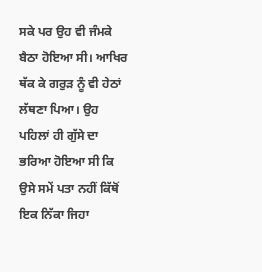ਸਕੇ ਪਰ ਉਹ ਵੀ ਜੰਮਕੇ ਬੈਠਾ ਹੋਇਆ ਸੀ। ਆਖਿਰ ਥੱਕ ਕੇ ਗਰੁੜ ਨੂੰ ਵੀ ਹੇਠਾਂ ਲੱਥਣਾ ਪਿਆ। ਉਹ ਪਹਿਲਾਂ ਹੀ ਗੁੱਸੇ ਦਾ ਭਰਿਆ ਹੋਇਆ ਸੀ ਕਿ ਉਸੇ ਸਮੇਂ ਪਤਾ ਨਹੀਂ ਕਿੱਥੋਂ ਇਕ ਨਿੱਕਾ ਜਿਹਾ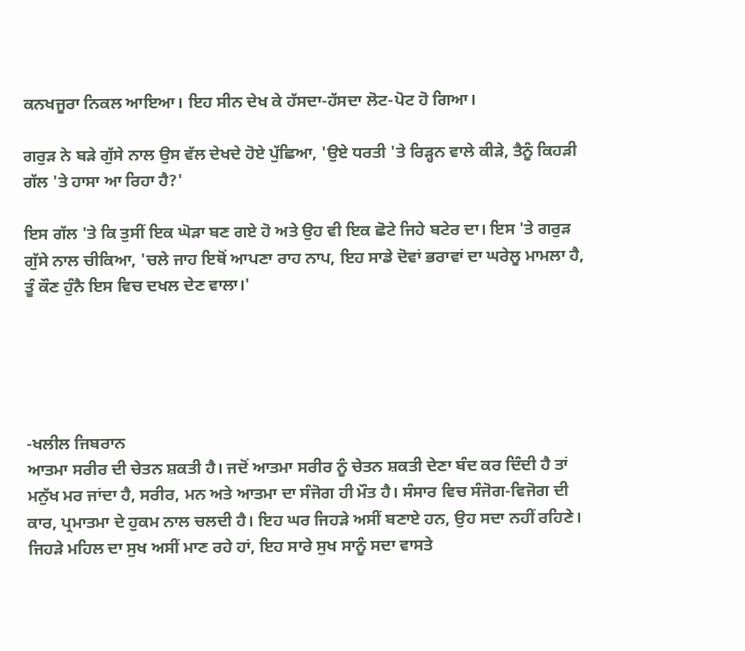ਕਨਖਜੂਰਾ ਨਿਕਲ ਆਇਆ। ਇਹ ਸੀਨ ਦੇਖ ਕੇ ਹੱਸਦਾ-ਹੱਸਦਾ ਲੋਟ-ਪੋਟ ਹੋ ਗਿਆ।

ਗਰੁੜ ਨੇ ਬੜੇ ਗੁੱਸੇ ਨਾਲ ਉਸ ਵੱਲ ਦੇਖਦੇ ਹੋਏ ਪੁੱਛਿਆ, 'ਉਏ ਧਰਤੀ 'ਤੇ ਰਿੜ੍ਹਨ ਵਾਲੇ ਕੀੜੇ, ਤੈਨੂੰ ਕਿਹੜੀ ਗੱਲ 'ਤੇ ਹਾਸਾ ਆ ਰਿਹਾ ਹੈ?'

ਇਸ ਗੱਲ 'ਤੇ ਕਿ ਤੁਸੀਂ ਇਕ ਘੋੜਾ ਬਣ ਗਏ ਹੋ ਅਤੇ ਉਹ ਵੀ ਇਕ ਛੋਟੇ ਜਿਹੇ ਬਟੇਰ ਦਾ। ਇਸ 'ਤੇ ਗਰੁੜ ਗੁੱਸੇ ਨਾਲ ਚੀਕਿਆ, 'ਚਲੇ ਜਾਹ ਇਥੋਂ ਆਪਣਾ ਰਾਹ ਨਾਪ, ਇਹ ਸਾਡੇ ਦੋਵਾਂ ਭਰਾਵਾਂ ਦਾ ਘਰੇਲੂ ਮਾਮਲਾ ਹੈ, ਤੂੰ ਕੌਣ ਹੁੰਨੈ ਇਸ ਵਿਚ ਦਖਲ ਦੇਣ ਵਾਲਾ।'





-ਖਲੀਲ ਜਿਬਰਾਨ
ਆਤਮਾ ਸਰੀਰ ਦੀ ਚੇਤਨ ਸ਼ਕਤੀ ਹੈ। ਜਦੋਂ ਆਤਮਾ ਸਰੀਰ ਨੂੰ ਚੇਤਨ ਸ਼ਕਤੀ ਦੇਣਾ ਬੰਦ ਕਰ ਦਿੰਦੀ ਹੈ ਤਾਂ ਮਨੁੱਖ ਮਰ ਜਾਂਦਾ ਹੈ, ਸਰੀਰ, ਮਨ ਅਤੇ ਆਤਮਾ ਦਾ ਸੰਜੋਗ ਹੀ ਮੌਤ ਹੈ। ਸੰਸਾਰ ਵਿਚ ਸੰਜੋਗ-ਵਿਜੋਗ ਦੀ ਕਾਰ, ਪ੍ਰਮਾਤਮਾ ਦੇ ਹੁਕਮ ਨਾਲ ਚਲਦੀ ਹੈ। ਇਹ ਘਰ ਜਿਹੜੇ ਅਸੀਂ ਬਣਾਏ ਹਨ, ਉਹ ਸਦਾ ਨਹੀਂ ਰਹਿਣੇ। ਜਿਹੜੇ ਮਹਿਲ ਦਾ ਸੁਖ ਅਸੀਂ ਮਾਣ ਰਹੇ ਹਾਂ, ਇਹ ਸਾਰੇ ਸੁਖ ਸਾਨੂੰ ਸਦਾ ਵਾਸਤੇ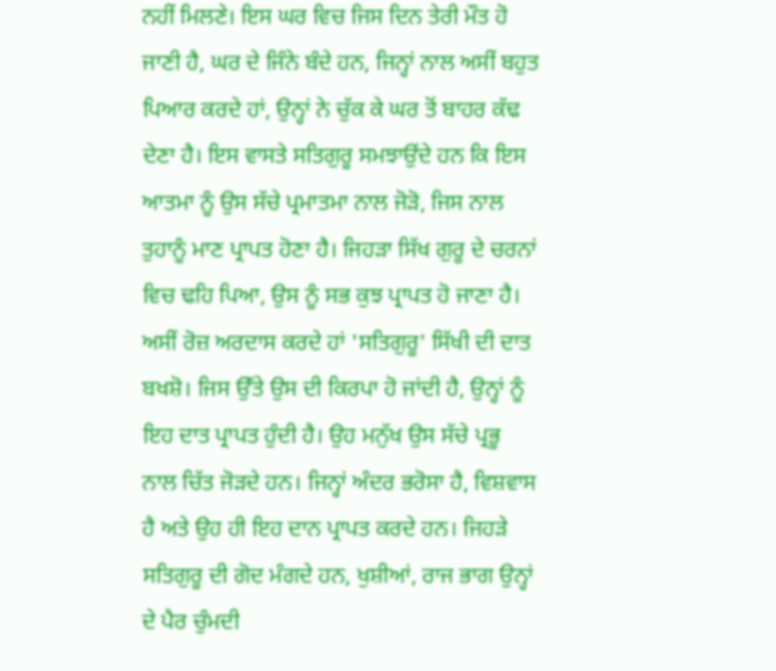ਨਹੀਂ ਮਿਲਣੇ। ਇਸ ਘਰ ਵਿਚ ਜਿਸ ਦਿਨ ਤੇਰੀ ਮੌਤ ਹੋ ਜਾਣੀ ਹੈ, ਘਰ ਦੇ ਜਿੰਨੇ ਬੰਦੇ ਹਨ, ਜਿਨ੍ਹਾਂ ਨਾਲ ਅਸੀਂ ਬਹੁਤ ਪਿਆਰ ਕਰਦੇ ਹਾਂ, ਉਨ੍ਹਾਂ ਨੇ ਚੁੱਕ ਕੇ ਘਰ ਤੋਂ ਬਾਹਰ ਕੱਢ ਦੇਣਾ ਹੈ। ਇਸ ਵਾਸਤੇ ਸਤਿਗੁਰੂ ਸਮਝਾਉਂਦੇ ਹਨ ਕਿ ਇਸ ਆਤਮਾ ਨੂੰ ਉਸ ਸੱਚੇ ਪ੍ਰਮਾਤਮਾ ਨਾਲ ਜੋੜੋ, ਜਿਸ ਨਾਲ ਤੁਹਾਨੂੰ ਮਾਣ ਪ੍ਰਾਪਤ ਹੋਣਾ ਹੈ। ਜਿਹੜਾ ਸਿੱਖ ਗੁਰੂ ਦੇ ਚਰਨਾਂ ਵਿਚ ਢਹਿ ਪਿਆ, ਉਸ ਨੂੰ ਸਭ ਕੁਝ ਪ੍ਰਾਪਤ ਹੋ ਜਾਣਾ ਹੈ। ਅਸੀਂ ਰੋਜ਼ ਅਰਦਾਸ ਕਰਦੇ ਹਾਂ 'ਸਤਿਗੁਰੂ' ਸਿੱਖੀ ਦੀ ਦਾਤ ਬਖਸ਼ੋ। ਜਿਸ ਉੱਤੇ ਉਸ ਦੀ ਕਿਰਪਾ ਹੋ ਜਾਂਦੀ ਹੈ, ਉਨ੍ਹਾਂ ਨੂੰ ਇਹ ਦਾਤ ਪ੍ਰਾਪਤ ਹੁੰਦੀ ਹੈ। ਉਹ ਮਨੁੱਖ ਉਸ ਸੱਚੇ ਪ੍ਰਭੂ ਨਾਲ ਚਿੱਤ ਜੋੜਦੇ ਹਨ। ਜਿਨ੍ਹਾਂ ਅੰਦਰ ਭਰੋਸਾ ਹੈ, ਵਿਸ਼ਵਾਸ ਹੈ ਅਤੇ ਉਹ ਹੀ ਇਹ ਦਾਨ ਪ੍ਰਾਪਤ ਕਰਦੇ ਹਨ। ਜਿਹੜੇ ਸਤਿਗੁਰੂ ਦੀ ਗੋਦ ਮੰਗਦੇ ਹਨ, ਖੁਸ਼ੀਆਂ, ਰਾਜ ਭਾਗ ਉਨ੍ਹਾਂ ਦੇ ਪੈਰ ਚੁੰਮਦੀ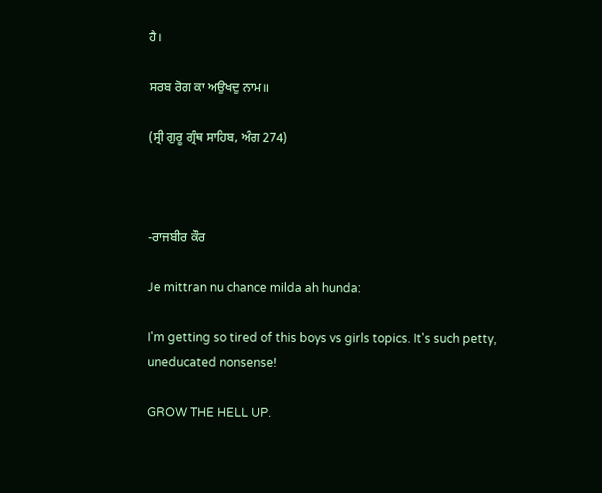ਹੈ।

ਸਰਬ ਰੋਗ ਕਾ ਅਉਖਦੁ ਨਾਮ॥

(ਸ੍ਰੀ ਗੁਰੂ ਗ੍ਰੰਥ ਸਾਹਿਬ, ਅੰਗ 274)



-ਰਾਜਬੀਰ ਕੌਰ

Je mittran nu chance milda ah hunda:

I'm getting so tired of this boys vs girls topics. It's such petty, uneducated nonsense!

GROW THE HELL UP.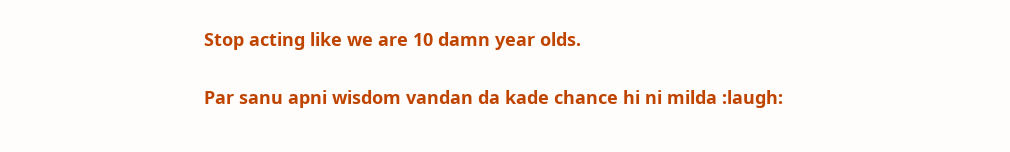Stop acting like we are 10 damn year olds.

Par sanu apni wisdom vandan da kade chance hi ni milda :laugh: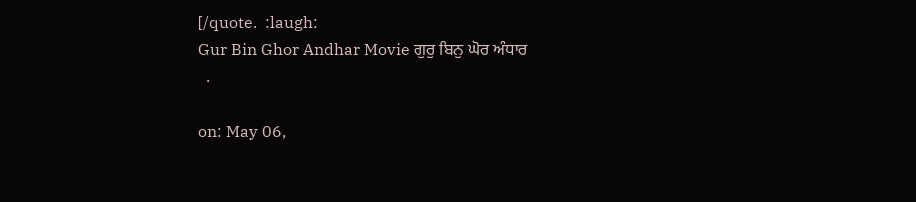[/quote.  :laugh:
Gur Bin Ghor Andhar Movie ਗੁਰੁ ਬਿਨੁ ਘੋਰ ਅੰਧਾਰ
  .

on: May 06,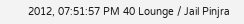2012, 07:51:57 PM 40 Lounge / Jail Pinjra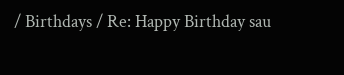/ Birthdays / Re: Happy Birthday sau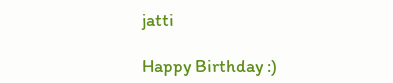jatti

Happy Birthday :)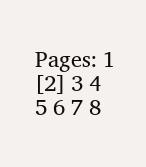Pages: 1 [2] 3 4 5 6 7 8